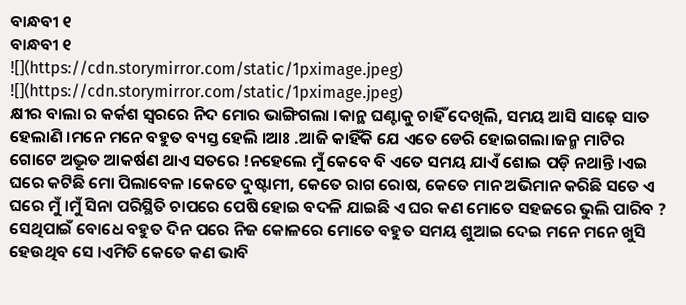ବାନ୍ଧବୀ ୧
ବାନ୍ଧବୀ ୧
![](https://cdn.storymirror.com/static/1pximage.jpeg)
![](https://cdn.storymirror.com/static/1pximage.jpeg)
କ୍ଷୀର ବାଲା ର କର୍କଶ ସ୍ୱରରେ ନିଦ ମୋର ଭାଙ୍ଗିଗଲା ।କାନ୍ଥ ଘଣ୍ଟାକୁ ଚାହିଁ ଦେଖିଲି, ସମୟ ଆସି ସାଢ଼େ ସାତ ହେଲାଣି ।ମନେ ମନେ ବହୁତ ବ୍ୟସ୍ତ ହେଲି ।ଆଃ .ଆଜି କାହିଁକି ଯେ ଏତେ ଡେରି ହୋଇଗଲା।ଜନ୍ମ ମାଟିର ଗୋଟେ ଅଦ୍ଭୂତ ଆକର୍ଷଣ ଥାଏ ସତରେ !ନହେଲେ ମୁଁ କେବେ ବି ଏତେ ସମୟ ଯାଏଁ ଶୋଇ ପଡ଼ି ନଥାନ୍ତି ।ଏଇ ଘରେ କଟିଛି ମୋ ପିଲାବେଳ ।କେତେ ଦୁଷ୍ଟାମୀ, କେତେ ରାଗ ରୋଷ, କେତେ ମାନ ଅଭିମାନ କରିଛି ସତେ ଏ ଘରେ ମୁଁ ।ମୁଁ ସିନା ପରିସ୍ଥିତି ଚାପରେ ପେଷି ହୋଇ ବଦଳି ଯାଇଛି ଏ ଘର କଣ ମୋତେ ସହଜରେ ଭୁଲି ପାରିବ ? ସେଥିପାଇଁ ବୋଧେ ବହୁତ ଦିନ ପରେ ନିଜ କୋଳରେ ମୋତେ ବହୁତ ସମୟ ଶୁଆଇ ଦେଇ ମନେ ମନେ ଖୁସି ହେଉଥିବ ସେ ।ଏମିତି କେତେ କଣ ଭାବି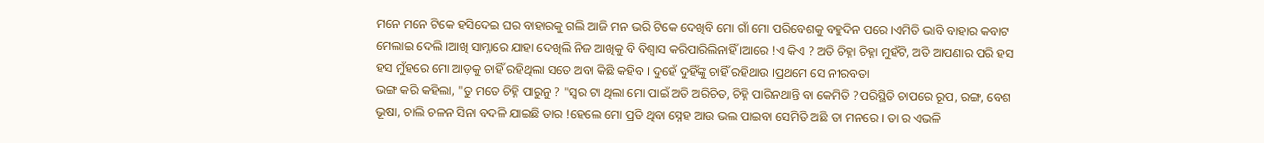ମନେ ମନେ ଟିକେ ହସିଦେଇ ଘର ବାହାରକୁ ଗଲି ଆଜି ମନ ଭରି ଟିକେ ଦେଖିବି ମୋ ଗାଁ ମୋ ପରିବେଶକୁ ବହୁଦିନ ପରେ ।ଏମିତି ଭାବି ବାହାର କବାଟ ମେଲାଇ ଦେଲି ।ଆଖି ସାମ୍ନାରେ ଯାହା ଦେଖିଲି ନିଜ ଆଖିକୁ ବି ବିଶ୍ୱାସ କରିପାରିଲିନାହିଁ ।ଆରେ !ଏ କିଏ ? ଅତି ଚିହ୍ନା ଚିହ୍ନା ମୁହଁଟି, ଅତି ଆପଣାର ପରି ହସ ହସ ମୁଁହରେ ମୋ ଆଡ଼କୁ ଚାହିଁ ରହିଥିଲା ସତେ ଅବା କିଛି କହିବ । ଦୁହେଁ ଦୁହିଁଙ୍କୁ ଚାହିଁ ରହିଥାଉ ।ପ୍ରଥମେ ସେ ନୀରବତା
ଭଙ୍ଗ କରି କହିଲା, "ତୁ ମତେ ଚିହ୍ନି ପାରୁନୁ ? "ସ୍ୱର ଟା ଥିଲା ମୋ ପାଇଁ ଅତି ଅରିଚିତ, ଚିହ୍ନି ପାରିନଥାନ୍ତି ବା କେମିତି ?ପରିସ୍ଥିତି ଚାପରେ ରୂପ, ରଙ୍ଗ, ବେଶ ଭୂଷା, ଚାଲି ଚଳନ ସିନା ବଦଳି ଯାଇଛି ତାର !ହେଲେ ମୋ ପ୍ରତି ଥିବା ସ୍ନେହ ଆଉ ଭଲ ପାଇବା ସେମିତି ଅଛି ତା ମନରେ । ତା ର ଏଭଳି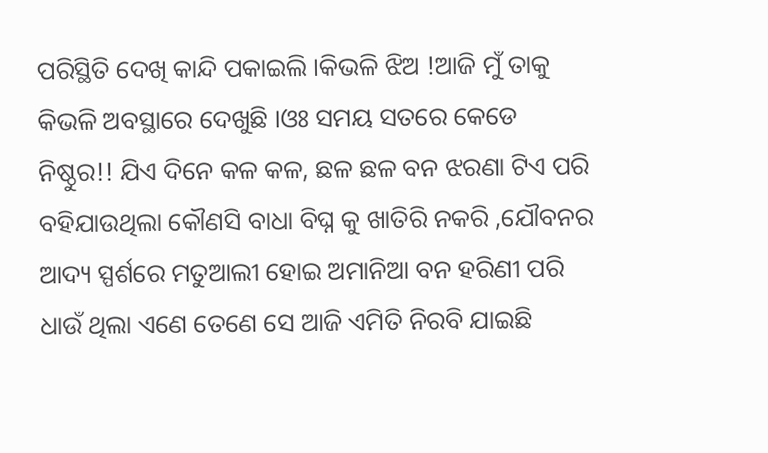ପରିସ୍ଥିତି ଦେଖି କାନ୍ଦି ପକାଇଲି ।କିଭଳି ଝିଅ !ଆଜି ମୁଁ ତାକୁ କିଭଳି ଅବସ୍ଥାରେ ଦେଖୁଛି ।ଓଃ ସମୟ ସତରେ କେଡେ ନିଷ୍ଠୁର!! ଯିଏ ଦିନେ କଳ କଳ, ଛଳ ଛଳ ବନ ଝରଣା ଟିଏ ପରି ବହିଯାଉଥିଲା କୌଣସି ବାଧା ବିଘ୍ନ କୁ ଖାତିରି ନକରି ,ଯୌବନର ଆଦ୍ୟ ସ୍ପର୍ଶରେ ମତୁଆଲୀ ହୋଇ ଅମାନିଆ ବନ ହରିଣୀ ପରି ଧାଉଁ ଥିଲା ଏଣେ ତେଣେ ସେ ଆଜି ଏମିତି ନିରବି ଯାଇଛି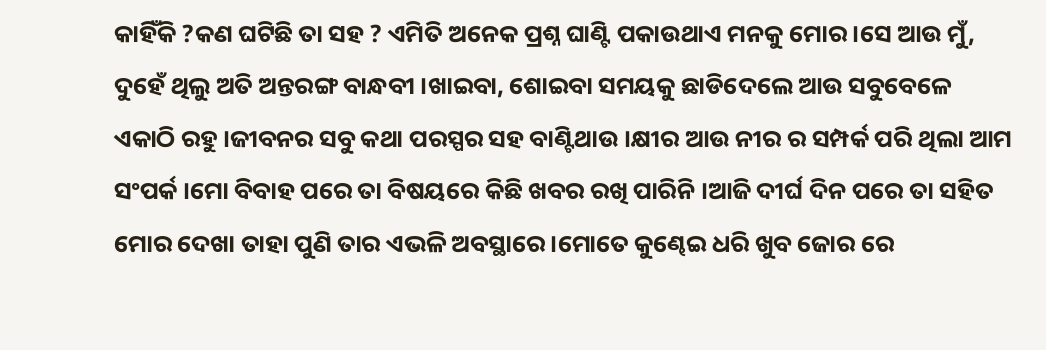କାହିଁକି ?କଣ ଘଟିଛି ତା ସହ ? ଏମିତି ଅନେକ ପ୍ରଶ୍ନ ଘାଣ୍ଟି ପକାଉଥାଏ ମନକୁ ମୋର ।ସେ ଆଉ ମୁଁ, ଦୁହେଁ ଥିଲୁ ଅତି ଅନ୍ତରଙ୍ଗ ବାନ୍ଧବୀ ।ଖାଇବା, ଶୋଇବା ସମୟକୁ ଛାଡିଦେଲେ ଆଉ ସବୁବେଳେ ଏକାଠି ରହୁ ।ଜୀବନର ସବୁ କଥା ପରସ୍ପର ସହ ବାଣ୍ଟିଥାଉ ।କ୍ଷୀର ଆଉ ନୀର ର ସମ୍ପର୍କ ପରି ଥିଲା ଆମ ସଂପର୍କ ।ମୋ ବିବାହ ପରେ ତା ବିଷୟରେ କିଛି ଖବର ରଖି ପାରିନି ।ଆଜି ଦୀର୍ଘ ଦିନ ପରେ ତା ସହିତ ମୋର ଦେଖା ତାହା ପୁଣି ତାର ଏଭଳି ଅବସ୍ଥାରେ ।ମୋତେ କୁଣ୍ଢେଇ ଧରି ଖୁବ ଜୋର ରେ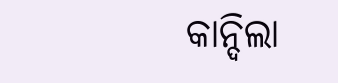କାନ୍ଦିଲା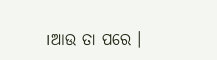।ଆଉ ତା ପରେ ।